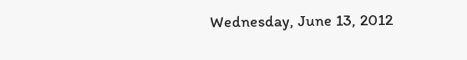Wednesday, June 13, 2012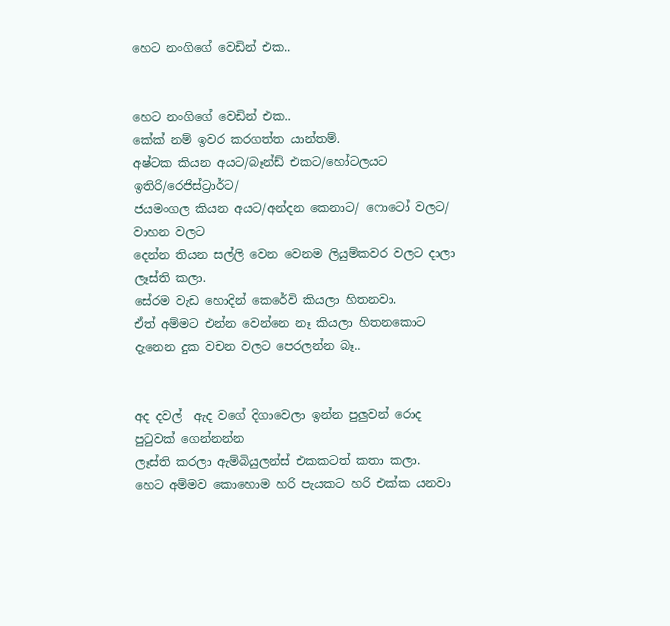හෙට නංගිගේ වෙඩින් එක..


හෙට නංගිගේ වෙඩින් එක..
කේක් නම් ඉවර කරගත්ත යාන්තම්.
අෂ්ටක කියන අයට/බෑන්ඩ් එකට/හෝටලයට ඉතිරි/රෙජිස්ට්‍රාර්ට/
ජයමංගල කියන අයට/අන්දන කෙනාට/ ෆොටෝ වලට/ වාහන වලට
දෙන්න තියන සල්ලි වෙන වෙනම ලියුම්කවර වලට දාලා ලෑස්ති කලා.
සේරම වැඩ හොදින් කෙරේවි කියලා හිතනවා.
ඒත් අම්මට එන්න වෙන්නෙ නෑ කියලා හිතනකොට
දැනෙන දුක වචන වලට පෙරලන්න බෑ..


අද දවල්  ඇද වගේ දිගාවෙලා ඉන්න පුලුවන් රොද පුටුවක් ගෙන්නන්න
ලෑස්ති කරලා ඇම්බියුලන්ස් එකකටත් කතා කලා.
හෙට අම්මව කො‍හොම හරි පැයකට හරි එක්ක යනවා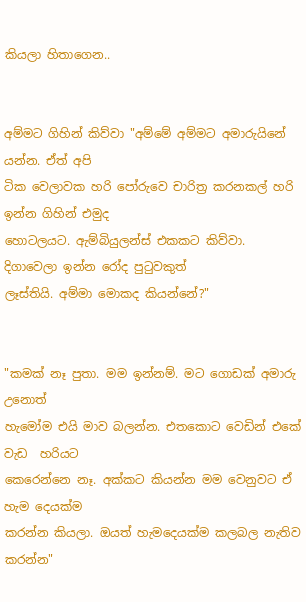කියලා හිතාගෙන..


අම්මට ගිහින් කිව්වා "අම්මේ අම්මට අමාරුයිනේ යන්න. ඒත් අපි
ටික වෙලාවක හරි පෝරුවෙ චාරිත්‍ර කරනකල් හරි ඉන්න ගිහින් එමුද
හොටලයට. ඇම්බියුලන්ස් එකකට කිව්වා. දිගාවෙලා ඉන්න රෝද පුටුවකුත්
ලෑස්තියි. අම්මා මොකද කියන්නේ?"


"කමක් නෑ පුතා. මම ඉන්නම්. මට ගොඩක් අමාරු උනොත්
හැමෝම එයි මාව බලන්න. එතකොට වෙඩින් එකේ වැඩ  හරියට
කෙරෙන්නෙ නෑ. අක්කට කියන්න මම වෙනුවට ඒ හැම දෙයක්ම
කරන්න කියලා. ඔයත් හැමදෙයක්ම කලබල නැතිව කරන්න"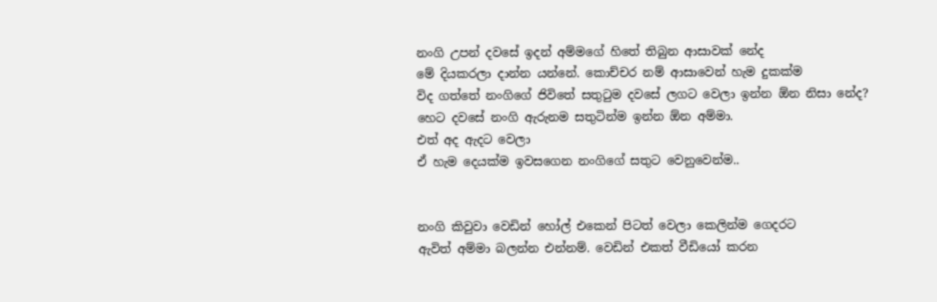නංගි උපන් දවසේ ඉදන් අම්මගේ හිතේ තිබුන ආසාවක් නේද
මේ දියකරලා දාන්න යන්නේ. කොච්චර නම් ආසාවෙන් හැම දුකක්ම
විද ගත්තේ නංගිගේ ජිවිතේ සතුටුම දවසේ ලගට වෙලා ඉන්න ඕන නිසා නේද?
හෙට දවසේ නංගි ඇරුනම සතුටින්ම ඉන්න ඕන ‍අම්මා.
එත් අද ඇදට වෙලා
ඒ හැම දෙයක්ම ඉවසගෙන නංගිගේ සතුට වෙනුවෙන්ම..


නංගි කිවුවා වෙඩින් හෝල් එකෙන් පිටත් වෙලා කෙලින්ම ගෙදරට
ඇවිත් අම්මා බලන්න එන්නම්. වෙඩින් එකත් වීඩියෝ කරන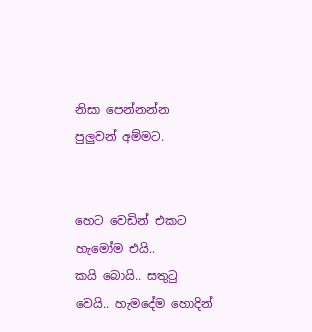නිසා පෙන්නන්න
පුලුවන් අම්මට.


හෙට වෙඩින් එකට හැමෝම එයි..
කයි බොයි.. සතුටු වෙයි.. හැමදේම හොදින්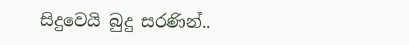සිදුවෙයි බුදු සරණින්..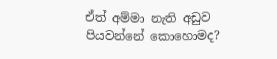ඒත් අම්මා නැති අඩුව පියවන්නේ කොහොමද?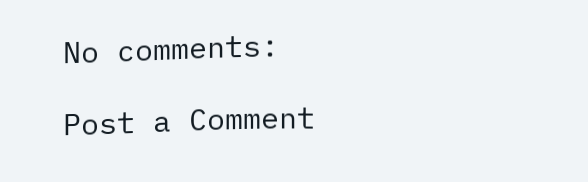No comments:

Post a Comment